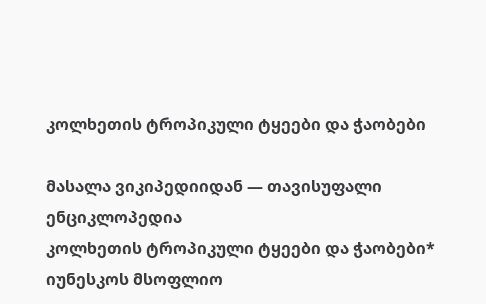კოლხეთის ტროპიკული ტყეები და ჭაობები

მასალა ვიკიპედიიდან — თავისუფალი ენციკლოპედია
კოლხეთის ტროპიკული ტყეები და ჭაობები*
იუნესკოს მსოფლიო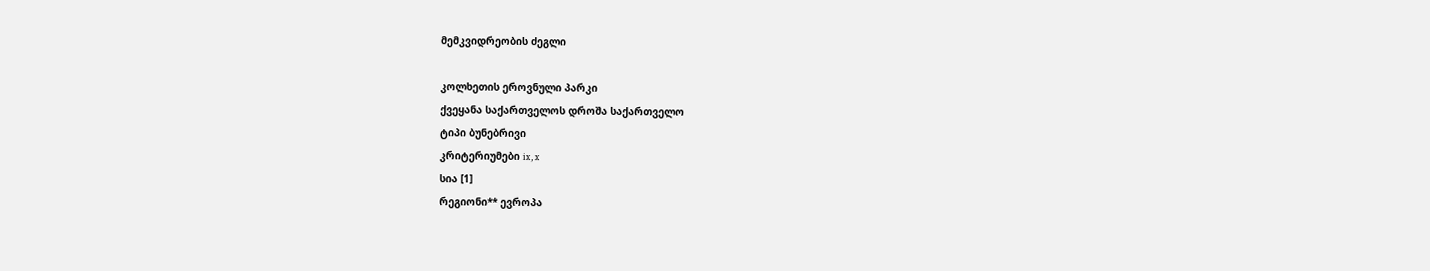მემკვიდრეობის ძეგლი

კოლხეთის ეროვნული პარკი
ქვეყანა საქართველოს დროშა საქართველო
ტიპი ბუნებრივი
კრიტერიუმები ix, x
სია [1]
რეგიონი** ევროპა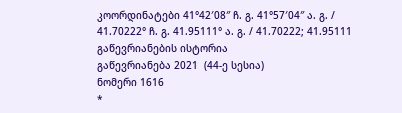კოორდინატები 41°42′08″ ჩ. გ. 41°57′04″ ა. გ. / 41.70222° ჩ. გ. 41.95111° ა. გ. / 41.70222; 41.95111
გაწევრიანების ისტორია
გაწევრიანება 2021  (44-ე სესია)
ნომერი 1616
*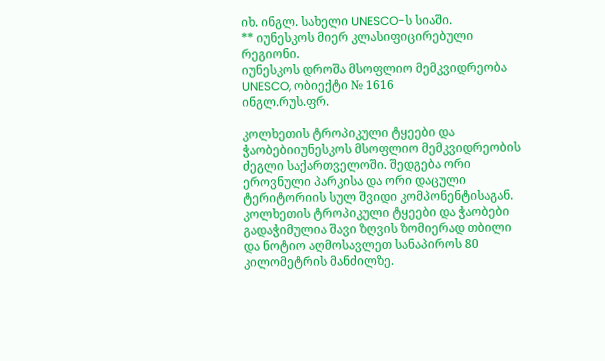იხ. ინგლ. სახელი UNESCO-ს სიაში.
** იუნესკოს მიერ კლასიფიცირებული რეგიონი.
იუნესკოს დროშა მსოფლიო მემკვიდრეობა UNESCO, ობიექტი № 1616
ინგლ.რუს.ფრ.

კოლხეთის ტროპიკული ტყეები და ჭაობებიიუნესკოს მსოფლიო მემკვიდრეობის ძეგლი საქართველოში. შედგება ორი ეროვნული პარკისა და ორი დაცული ტერიტორიის სულ შვიდი კომპონენტისაგან. კოლხეთის ტროპიკული ტყეები და ჭაობები გადაჭიმულია შავი ზღვის ზომიერად თბილი და ნოტიო აღმოსავლეთ სანაპიროს 80 კილომეტრის მანძილზე.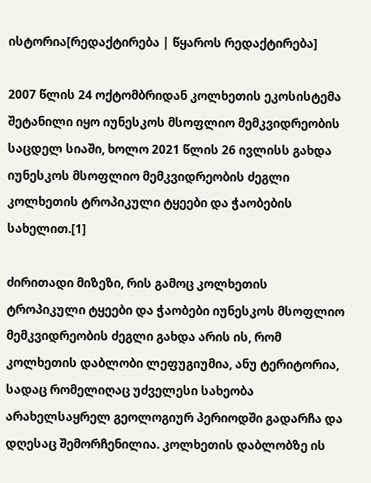ისტორია[რედაქტირება | წყაროს რედაქტირება]

2007 წლის 24 ოქტომბრიდან კოლხეთის ეკოსისტემა შეტანილი იყო იუნესკოს მსოფლიო მემკვიდრეობის საცდელ სიაში, ხოლო 2021 წლის 26 ივლისს გახდა იუნესკოს მსოფლიო მემკვიდრეობის ძეგლი კოლხეთის ტროპიკული ტყეები და ჭაობების სახელით.[1]

ძირითადი მიზეზი, რის გამოც კოლხეთის ტროპიკული ტყეები და ჭაობები იუნესკოს მსოფლიო მემკვიდრეობის ძეგლი გახდა არის ის, რომ კოლხეთის დაბლობი ლეფუგიუმია, ანუ ტერიტორია, სადაც რომელიღაც უძველესი სახეობა არახელსაყრელ გეოლოგიურ პერიოდში გადარჩა და დღესაც შემორჩენილია. კოლხეთის დაბლობზე ის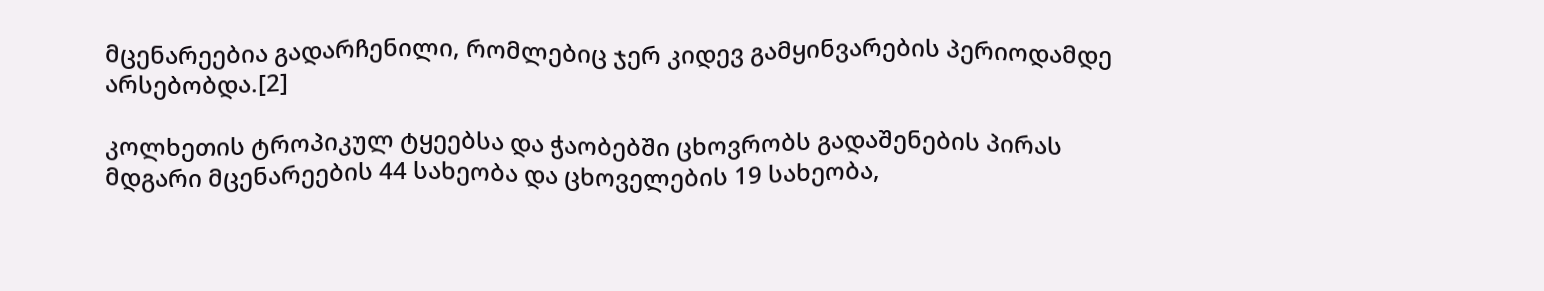მცენარეებია გადარჩენილი, რომლებიც ჯერ კიდევ გამყინვარების პერიოდამდე არსებობდა.[2]

კოლხეთის ტროპიკულ ტყეებსა და ჭაობებში ცხოვრობს გადაშენების პირას მდგარი მცენარეების 44 სახეობა და ცხოველების 19 სახეობა,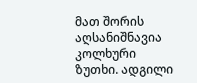მათ შორის აღსანიშნავია კოლხური ზუთხი. ადგილი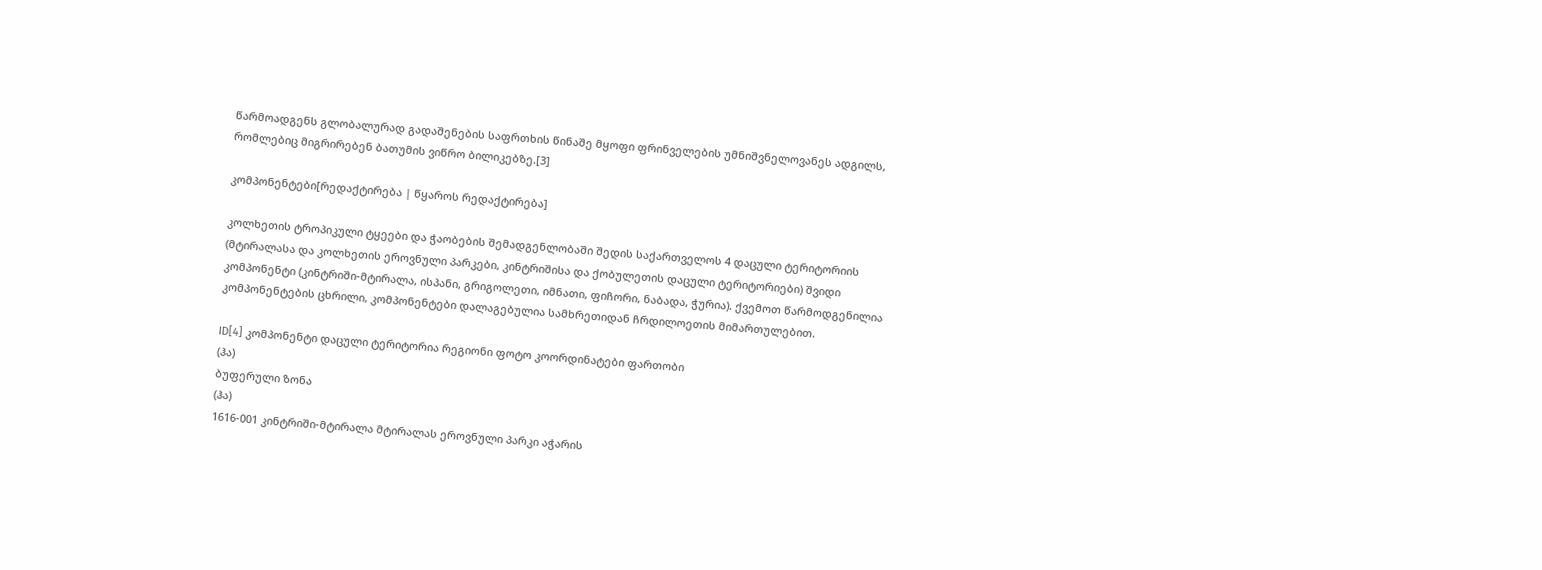წარმოადგენს გლობალურად გადაშენების საფრთხის წინაშე მყოფი ფრინველების უმნიშვნელოვანეს ადგილს, რომლებიც მიგრირებენ ბათუმის ვიწრო ბილიკებზე.[3]

კომპონენტები[რედაქტირება | წყაროს რედაქტირება]

კოლხეთის ტროპიკული ტყეები და ჭაობების შემადგენლობაში შედის საქართველოს 4 დაცული ტერიტორიის (მტირალასა და კოლხეთის ეროვნული პარკები, კინტრიშისა და ქობულეთის დაცული ტერიტორიები) შვიდი კომპონენტი (კინტრიში-მტირალა, ისპანი, გრიგოლეთი, იმნათი, ფიჩორი, ნაბადა, ჭურია). ქვემოთ წარმოდგენილია კომპონენტების ცხრილი, კომპონენტები დალაგებულია სამხრეთიდან ჩრდილოეთის მიმართულებით.

ID[4] კომპონენტი დაცული ტერიტორია რეგიონი ფოტო კოორდინატები ფართობი
(ჰა)
ბუფერული ზონა
(ჰა)
1616-001 კინტრიში-მტირალა მტირალას ეროვნული პარკი აჭარის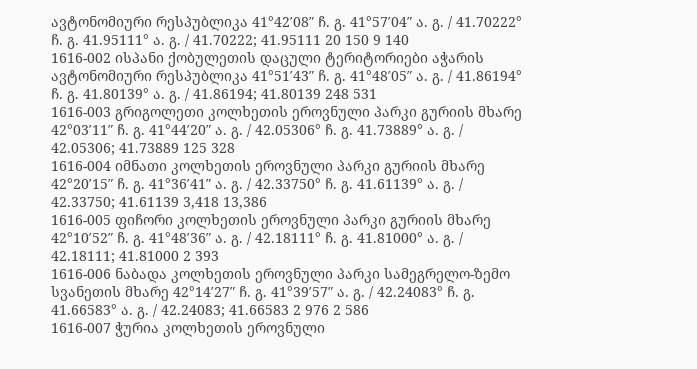ავტონომიური რესპუბლიკა 41°42′08″ ჩ. გ. 41°57′04″ ა. გ. / 41.70222° ჩ. გ. 41.95111° ა. გ. / 41.70222; 41.95111 20 150 9 140
1616-002 ისპანი ქობულეთის დაცული ტერიტორიები აჭარის ავტონომიური რესპუბლიკა 41°51′43″ ჩ. გ. 41°48′05″ ა. გ. / 41.86194° ჩ. გ. 41.80139° ა. გ. / 41.86194; 41.80139 248 531
1616-003 გრიგოლეთი კოლხეთის ეროვნული პარკი გურიის მხარე 42°03′11″ ჩ. გ. 41°44′20″ ა. გ. / 42.05306° ჩ. გ. 41.73889° ა. გ. / 42.05306; 41.73889 125 328
1616-004 იმნათი კოლხეთის ეროვნული პარკი გურიის მხარე 42°20′15″ ჩ. გ. 41°36′41″ ა. გ. / 42.33750° ჩ. გ. 41.61139° ა. გ. / 42.33750; 41.61139 3,418 13,386
1616-005 ფიჩორი კოლხეთის ეროვნული პარკი გურიის მხარე 42°10′52″ ჩ. გ. 41°48′36″ ა. გ. / 42.18111° ჩ. გ. 41.81000° ა. გ. / 42.18111; 41.81000 2 393
1616-006 ნაბადა კოლხეთის ეროვნული პარკი სამეგრელო-ზემო სვანეთის მხარე 42°14′27″ ჩ. გ. 41°39′57″ ა. გ. / 42.24083° ჩ. გ. 41.66583° ა. გ. / 42.24083; 41.66583 2 976 2 586
1616-007 ჭურია კოლხეთის ეროვნული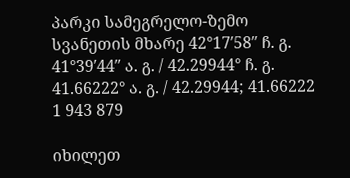პარკი სამეგრელო-ზემო სვანეთის მხარე 42°17′58″ ჩ. გ. 41°39′44″ ა. გ. / 42.29944° ჩ. გ. 41.66222° ა. გ. / 42.29944; 41.66222 1 943 879

იხილეთ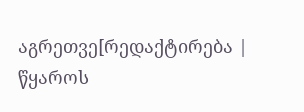აგრეთვე[რედაქტირება | წყაროს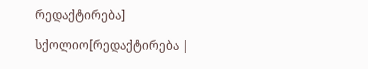რედაქტირება]

სქოლიო[რედაქტირება |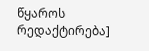წყაროს რედაქტირება]